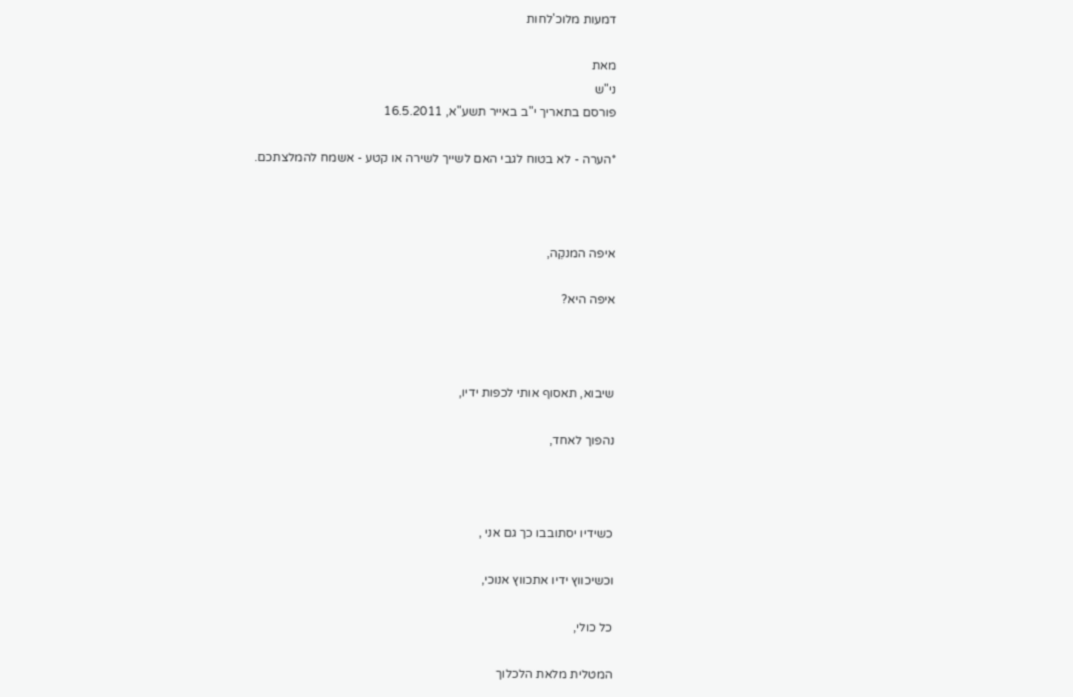דמעות מלוכ'לחות

מאת
ני"ש
פורסם בתאריך י"ב באייר תשע"א, 16.5.2011

*הערה - לא בטוח לגבי האם לשייך לשירה או קטע - אשמח להמלצתכם.



איפה המנקֵה,

איפה היא?



שיבוא, תאסוף אותי לכפות ידיו,

נהפוך לאחד,



כשידיו יסתובבו כך גם אני ,

וכשיכווץ ידיו אתכווץ אנוכי,

כל כולי,

המטלית מלאת הלכלוך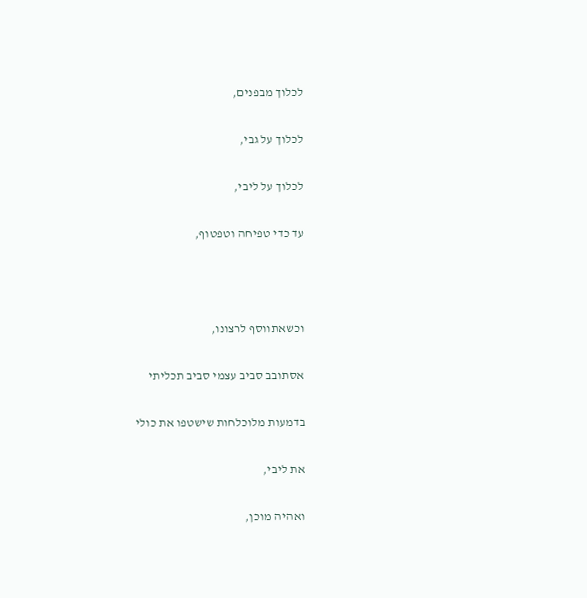לכלוך מבפנים,

לכלוך על גבי,

לכלוך על ליבי,

עד כדי טפיחה וטפטוף,



וכשאתווסף לרצונו,

אסתובב סביב עצמי סביב תכליתי

בדמעות מלוכלחות שישטפו את כולי

את ליבי,

ואהיה מוכן,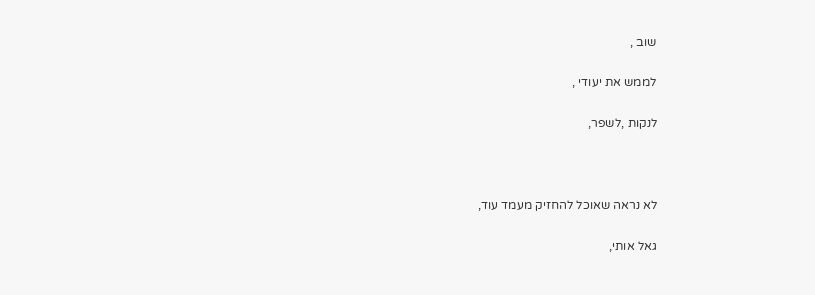שוב ,

לממש את יעודי ,

לנקות ,לשפר,



לא נראה שאוכל להחזיק מעמד עוד,

גאל אותי,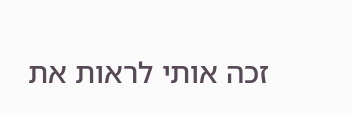זכה אותי לראות את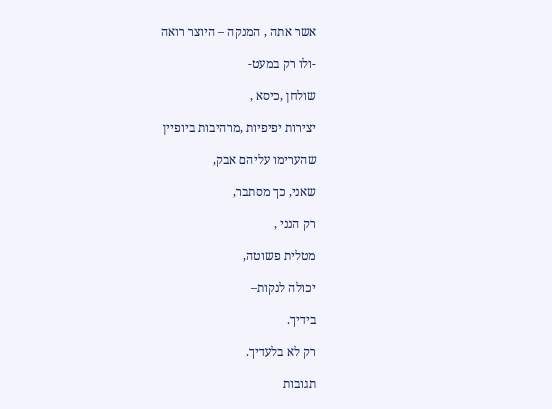אשר אתה , המנקה – היוצר רואה

-ולו רק במעט-

שולחן ,כיסא ,

יצירות יפיפיות ,מרהיבות ביופיין

שהערימו עליהם אבק,

שאני, כך מסתבר,

רק הנני ,

מטלית פשוטה,

יכולה לנקות–

בידיך.

רק לא בלעדיך.

תגובות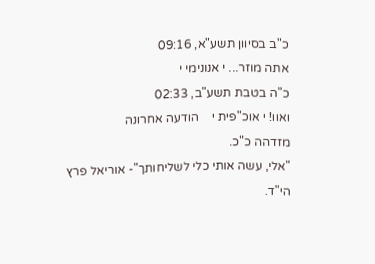כ"ב בסיוון תשע"א, 09:16
אתה מוזר... י אנונימי י
כ"ה בטבת תשע"ב, 02:33
ואוו! י אוכ"פית י    הודעה אחרונה
מזדהה כ"כ.
"אלי, עשה אותי כלי לשליחותך"- אוריאל פרץ הי"ד.